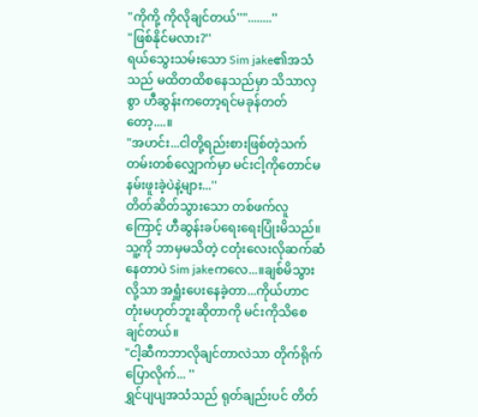"ကိုကို့ ကိုလိုချင်တယ်''"........''
"ဖြစ်နိုင်မလား?''
ရယ်သွေးသမ်းသော Sim jake၏အသံသည် မထိတထိစနေသည်မှာ သိသာလှစွာ ဟီဆွန်းကတော့ရင်မခုန်တတ်တော့....။
"အဟင်း...ငါတို့ရည်းစားဖြစ်တဲ့သက်တမ်းတစ်လျှောက်မှာ မင်းငါ့ကိုတောင်မနမ်းဖူးခဲ့ပဲနဲ့များ...''
တိတ်ဆိတ်သွားသော တစ်ဖက်လူကြောင့် ဟီဆွန်းခပ်ရေးရေးပြုံးမိသည်။သူ့ကို ဘာမှမသိတဲ့ ငတုံးလေးလိုဆက်ဆံနေတာပဲ Sim jakeကလေ...။ချစ်မိသွားလို့သာ အရှူံးပေးနေခဲ့တာ...ကိုယ်ဟာငတုံးမဟုတ်ဘူးဆိုတာကို မင်းကိုသိစေချင်တယ်။
"ငါ့ဆီကဘာလိုချင်တာလဲသာ တိုက်ရိုက်ပြောလိုက်... ''
ရွှင်ပျပျအသံသည် ရုတ်ချည်းပင် တိတ်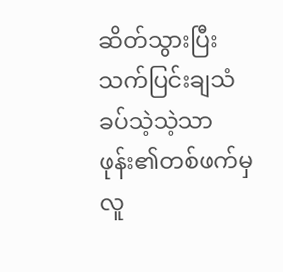ဆိတ်သွားပြီး သက်ပြင်းချသံခပ်သဲ့သဲ့သာ ဖုန်း၏တစ်ဖက်မှလူ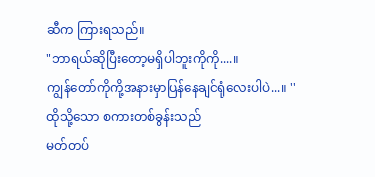ဆီက ကြားရသည်။
"ဘာရယ်ဆိုပြီးတော့မရှိပါဘူးကိုကို....။
ကျွန်တော်ကိုကို့အနားမှာပြန်နေချင်ရုံလေးပါပဲ...။ ''
ထိုသို့သော စကားတစ်ခွန်းသည်
မတ်တပ်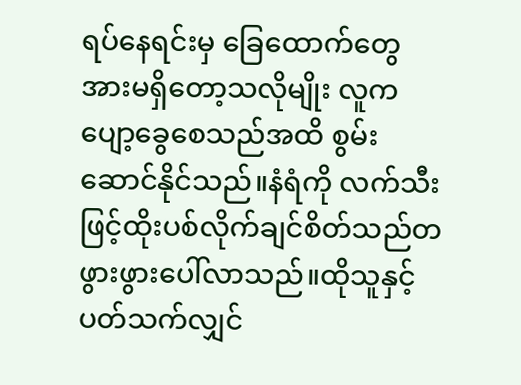ရပ်နေရင်းမှ ခြေထောက်တွေအားမရှိတော့သလိုမျိုး လူကပျော့ခွေစေသည်အထိ စွမ်းဆောင်နိုင်သည်။နံရံကို လက်သီးဖြင့်ထိုးပစ်လိုက်ချင်စိတ်သည်တဖွားဖွားပေါ်လာသည်။ထိုသူနှင့်ပတ်သက်လျှင်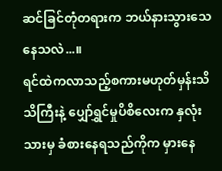ဆင်ခြင်တုံတရားက ဘယ်နားသွားသေနေသလဲ...။
ရင်ထဲကလာသည့်စကားမဟုတ်မှန်းသိသိကြီးနဲ့ ပျှော်ရွှင်မှုပိစိလေးက နှလုံးသားမှ ခံစားနေရသည်ကိုက မှားနေ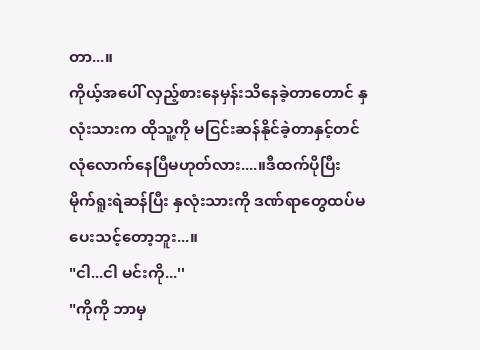တာ...။
ကိုယ့်အပေါ် လှည့်စားနေမှန်းသိနေခဲ့တာတောင် နှလုံးသားက ထိုသူ့ကို မငြင်းဆန်နိုင်ခဲ့တာနှင့်တင် လုံလောက်နေပြီမဟုတ်လား....။ဒီထက်ပိုပြီး မိုက်ရူးရဲဆန်ပြီး နှလုံးသားကို ဒဏ်ရာတွေထပ်မပေးသင့်တော့ဘူး...။
"ငါ...ငါ မင်းကို...''
"ကိုကို ဘာမှ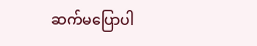ဆက်မပြောပါ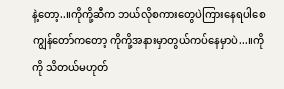နဲ့တော့..။ကိုကို့ဆီက ဘယ်လိုစကားတွေပဲကြားနေရပါစေ ကျွန်တော်ကတော့ ကိုကို့အနားမှာတွယ်ကပ်နေမှာပဲ...။ကိုကို သိတယ်မဟုတ်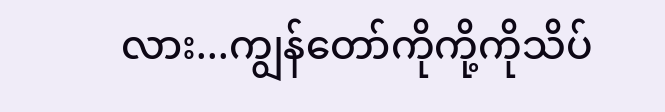လား...ကျွန်တော်ကိုကို့ကိုသိပ်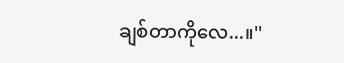ချစ်တာကိုလေ...။''